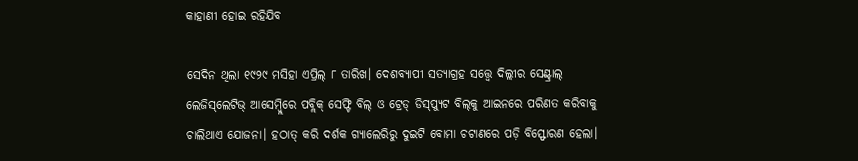କାହାଣୀ ହୋଇ ରହିଯିବ

ସେଦିନ ଥିଲା ୧୯୨୯ ମସିହା ଏପ୍ରିଲ୍‌ ୮ ତାରିଖ। ଦେଶବ୍ୟାପୀ ସତ୍ୟାଗ୍ରହ ସତ୍ତ୍ୱେ ଦିଲ୍ଲୀର ସେଣ୍ଟ୍ରାଲ୍‌ ଲେଜିସ୍‌ଲେଟିଭ୍‌ ଆସେମ୍ବ୍ଲିରେ ପବ୍ଲିକ୍‌ ସେଫ୍ଟି ବିଲ୍‌ ଓ ଟ୍ରେଡ୍‌ ଡିସ୍‌ପ୍ୟୁଟ ବିଲ୍‌କୁ ଆଇନରେ ପରିଣତ କରିବାକୁ ଚାଲିଥାଏ ଯୋଜନା। ହଠାତ୍‌ କରି ଦର୍ଶକ ଗ୍ୟାଲେରିରୁ ଦୁଇଟି ବୋମା ଚଟାଣରେ ପଡ଼ି ବିସ୍ଫୋରଣ ହେଲା।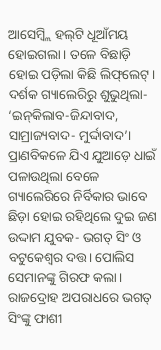ଆସେମ୍ବ୍ଲି ହଲ୍‌ଟି ଧୂଆଁମୟ ହୋଇଗଲା। ତଳେ ବିଛାଡ଼ି ହୋଇ ପଡ଼ିଲା କିଛି ଲିଫ୍‌ଲେଟ୍‌। ଦର୍ଶକ ଗ୍ୟାଲେରିରୁ ଶୁଭୁଥିଲା- ‘ଇନ୍‌କିଲାବ-ଜିନ୍ଦାବାଦ, ସାମ୍ରାଜ୍ୟବାଦ- ମୁର୍ଦ୍ଦାବାଦ’। ପ୍ରାଣବିକଳେ ଯିଏ ଯୁଆଡ଼େ ଧାଇଁ ପଳାଉଥିଲା ବେଳେ ଗ୍ୟାଲେରିରେ ନିର୍ବିକାର ଭାବେ ଛିଡ଼ା ହୋଇ ରହିଥିଲେ ଦୁଇ ଜଣ ଉଦ୍ଦାମ ଯୁବକ- ଭଗତ୍‌ ସିଂ ଓ ବଟୁକେଶ୍ୱର ଦତ୍ତ। ପୋଲିସ ସେମାନଙ୍କୁ ଗିରଫ କଲା। ରାଜଦ୍ରୋହ ଅପରାଧରେ ଭଗତ୍‌ ସିଂଙ୍କୁ ଫାଶୀ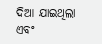ଦିଆ ଯାଇଥିଲା ଏବଂ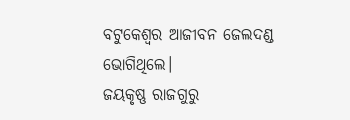ବଟୁକେଶ୍ୱର ଆଜୀବନ ଜେଲଦଣ୍ଡ ଭୋଗିଥିଲେ।
ଜୟକୃଷ୍ଣ ରାଜଗୁରୁ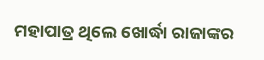ମହାପାତ୍ର ଥିଲେ ଖୋର୍ଦ୍ଧା ରାଜାଙ୍କର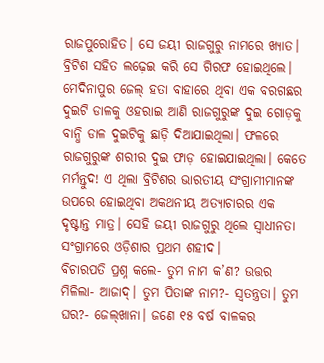ରାଜପୁରୋହିତ। ସେ ଜୟୀ ରାଜଗୁରୁ ନାମରେ ଖ୍ୟାତ। ବ୍ରିଟିଶ ସହିତ ଲଢ଼େଇ କରି ସେ ଗିରଫ ହୋଇଥିଲେ। ମେଦିନାପୁର ଜେଲ୍‌ ହତା ବାହାରେ ଥିବା ଏକ ବରଗଛର ଦୁଇଟି ଡାଳକୁ ଓହରାଇ ଆଣି ରାଜଗୁରୁଙ୍କ ଦୁଇ ଗୋଡ଼କୁ ବାନ୍ଧି ଡାଳ ଦୁଇଟିକୁ ଛାଡ଼ି ଦିଆଯାଇଥିଲା। ଫଳରେ ରାଜଗୁରୁଙ୍କ ଶରୀର ଦୁଇ ଫାଡ଼ ହୋଇଯାଇଥିଲା। କେତେ ମର୍ମନ୍ତୁଦ! ଏ ଥିଲା ବ୍ରିଟିଶର ଭାରତୀୟ ସଂଗ୍ରାମୀମାନଙ୍କ ଉପରେ ହୋଇଥିବା ଅକଥନୀୟ ଅତ୍ୟାଚାରର ଏକ ଦୃଷ୍ଟାନ୍ତ ମାତ୍ର। ସେହି ଜୟୀ ରାଜଗୁରୁ ଥିଲେ ସ୍ବାଧୀନତା ସଂଗ୍ରାମରେ ଓଡ଼ିଶାର ପ୍ରଥମ ଶହୀଦ।
ବିଚାରପତି ପ୍ରଶ୍ନ କଲେ- ତୁମ ନାମ କ’ଣ? ଉତ୍ତର ମିଳିଲା- ଆଜାଦ୍‌। ତୁମ ପିତାଙ୍କ ନାମ?- ସ୍ବତନ୍ତ୍ରତା। ତୁମ ଘର?- ଜେଲ୍‌ଖାନା। ଜଣେ ୧୫ ବର୍ଷ ବାଳକର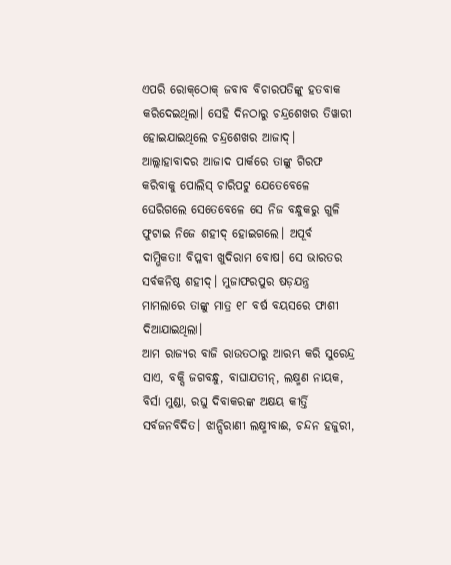ଏପରି ରୋକ୍‌ଠୋକ୍‌ ଜବାବ ବିଚାରପତିଙ୍କୁ ହତବାକ କରିଦେଇଥିଲା। ସେହି ଦିନଠାରୁ ଚନ୍ଦ୍ରଶେଖର ତିୱାରୀ ହୋଇଯାଇଥିଲେ ଚନ୍ଦ୍ରଶେଖର ଆଜାଦ୍‌। ଆଲ୍ଲାହାବାଦର ଆଜାଦ ପାର୍କରେ ତାଙ୍କୁ ଗିରଫ କରିବାକୁ ପୋଲିସ୍‌ ଚାରିପଟୁ ଯେତେବେଳେ ଘେରିଗଲେ ସେତେବେଳେ ସେ ନିଜ ବନ୍ଧୁକରୁ ଗୁଳି ଫୁଟାଇ ନିଜେ ଶହୀଦ୍‌ ହୋଇଗଲେ। ଅପୂର୍ବ ଦାମ୍ଭିକତା! ବିପ୍ଳବୀ ଖୁଦିରାମ ବୋଷ। ସେ ଭାରତର ସର୍ବକନିଷ୍ଠ ଶହୀଦ୍‌। ମୁଜାଫରପୁର ଷଡ଼ଯନ୍ତ୍ର ମାମଲାରେ ତାଙ୍କୁ ମାତ୍ର ୧୮ ବର୍ଷ ବୟସରେ ଫାଶୀ ଦିଆଯାଇଥିଲା।
ଆମ ରାଜ୍ୟର ବାଜି ରାଉତଠାରୁ ଆରମ୍ଭ କରି ସୁରେନ୍ଦ୍ର ସାଏ, ବକ୍ସି ଜଗବନ୍ଧୁ, ବାଘାଯତୀନ୍‌, ଲକ୍ଷ୍ମଣ ନାୟକ, ବିର୍ସା ମୁଣ୍ଡା, ରଘୁ ଦିବାକରଙ୍କ ଅକ୍ଷୟ କୀର୍ତ୍ତି ସର୍ବଜନବିଦିତ। ଝାନ୍ସିରାଣୀ ଲକ୍ଷ୍ମୀବାଈ, ଚନ୍ଦନ ହଜୁରୀ,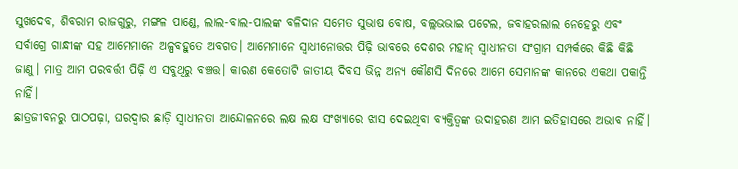ସୁଖଦେବ, ଶିବରାମ ରାଜଗୁରୁ, ମଙ୍ଗଳ ପାଣ୍ଡେ, ଲାଲ-ବାଲ-ପାଲଙ୍କ ବଳିଦାନ ସମେତ ସୁଭାଷ ବୋଷ, ବଲ୍ଲଭଭାଇ ପଟେଲ, ଜବାହରଲାଲ ନେହେରୁ ଏବଂ ସର୍ବାଗ୍ରେ ଗାନ୍ଧୀଙ୍କ ସହ ଆମେମାନେ ଅଳ୍ପବହୁତେ ଅବଗତ। ଆମେମାନେ ସ୍ବାଧୀନୋତ୍ତର ପିଢ଼ି ଭାବରେ ଦେଶର ମହାନ୍‌ ସ୍ବାଧୀନତା ସଂଗ୍ରାମ ସମ୍ପର୍କରେ କିଛି କିଛି ଜାଣୁ। ମାତ୍ର ଆମ ପରବର୍ତ୍ତୀ ପିଢ଼ି ଏ ସବୁଥିରୁ ବଞ୍ଚତ୍ତ। କାରଣ କେତୋଟି ଜାତୀୟ ଦିବସ ଭିନ୍ନ ଅନ୍ୟ କୌଣସି ଦିନରେ ଆମେ ସେମାନଙ୍କ କାନରେ ଏକଥା ପକାନ୍ତି ନାହିଁ।
ଛାତ୍ରଜୀବନରୁ ପାଠପଢ଼ା, ଘରଦ୍ୱାର ଛାଡ଼ି ସ୍ବାଧୀନତା ଆନ୍ଦୋଳନରେ ଲକ୍ଷ ଲକ୍ଷ ସଂଖ୍ୟାରେ ଝାସ ଦେଇଥିବା ବ୍ୟକ୍ତିତ୍ୱଙ୍କ ଉଦାହରଣ ଆମ ଇତିହାସରେ ଅଭାବ ନାହିଁ।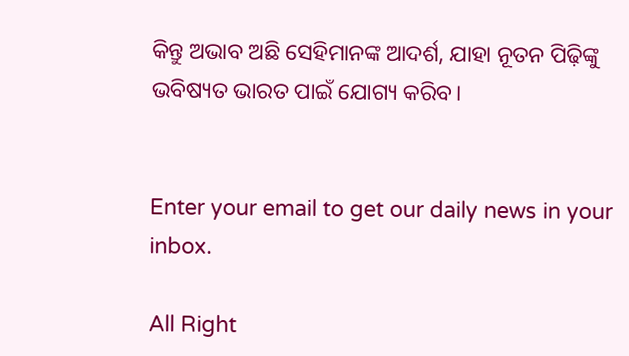କିନ୍ତୁ ଅଭାବ ଅଛି ସେହିମାନଙ୍କ ଆଦର୍ଶ, ଯାହା ନୂତନ ପିଢ଼ିଙ୍କୁ ଭବିଷ୍ୟତ ଭାରତ ପାଇଁ ଯୋଗ୍ୟ କରିବ।


Enter your email to get our daily news in your inbox.

All Right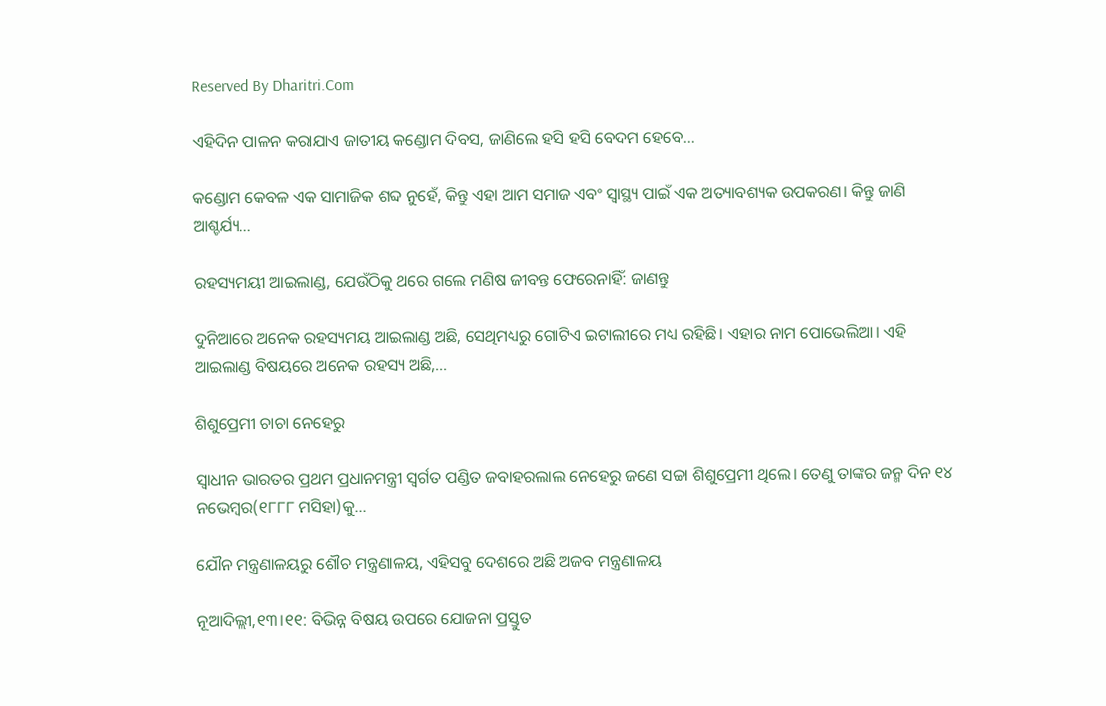Reserved By Dharitri.Com

ଏହିଦିନ ପାଳନ କରାଯାଏ ଜାତୀୟ କଣ୍ଡୋମ ଦିବସ, ଜାଣିଲେ ହସି ହସି ବେଦମ ହେବେ…

କଣ୍ଡୋମ କେବଳ ଏକ ସାମାଜିକ ଶବ୍ଦ ନୁହେଁ, କିନ୍ତୁ ଏହା ଆମ ସମାଜ ଏବଂ ସ୍ବାସ୍ଥ୍ୟ ପାଇଁ ଏକ ଅତ୍ୟାବଶ୍ୟକ ଉପକରଣ। କିନ୍ତୁ ଜାଣି ଆଶ୍ଚର୍ଯ୍ୟ...

ରହସ୍ୟମୟୀ ଆଇଲାଣ୍ଡ, ଯେଉଁଠିକୁ ଥରେ ଗଲେ ମଣିଷ ଜୀବନ୍ତ ଫେରେନାହିଁ: ଜାଣନ୍ତୁ

ଦୁନିଆରେ ଅନେକ ରହସ୍ୟମୟ ଆଇଲାଣ୍ଡ ଅଛି, ସେଥିମଧ୍ୟରୁ ଗୋଟିଏ ଇଟାଲୀରେ ମଧ୍ୟ ରହିଛି। ଏହାର ନାମ ପୋଭେଲିଆ। ଏହି ଆଇଲାଣ୍ଡ ବିଷୟରେ ଅନେକ ରହସ୍ୟ ଅଛି,...

ଶିଶୁପ୍ରେମୀ ଚାଚା ନେହେରୁ

ସ୍ବାଧୀନ ଭାରତର ପ୍ରଥମ ପ୍ରଧାନମନ୍ତ୍ରୀ ସ୍ବର୍ଗତ ପଣ୍ଡିତ ଜବାହରଲାଲ ନେହେରୁ ଜଣେ ସଚ୍ଚା ଶିଶୁପ୍ରେମୀ ଥିଲେ। ତେଣୁ ତାଙ୍କର ଜନ୍ମ ଦିନ ୧୪ ନଭେମ୍ବର(୧୮୮୮ ମସିହା)କୁ...

ଯୌନ ମନ୍ତ୍ରଣାଳୟରୁ ଶୌଚ ମନ୍ତ୍ରଣାଳୟ, ଏହିସବୁ ଦେଶରେ ଅଛି ଅଜବ ମନ୍ତ୍ରଣାଳୟ

ନୂଆଦିଲ୍ଲୀ,୧୩।୧୧: ବିଭିନ୍ନ ବିଷୟ ଉପରେ ଯୋଜନା ପ୍ରସ୍ତୁତ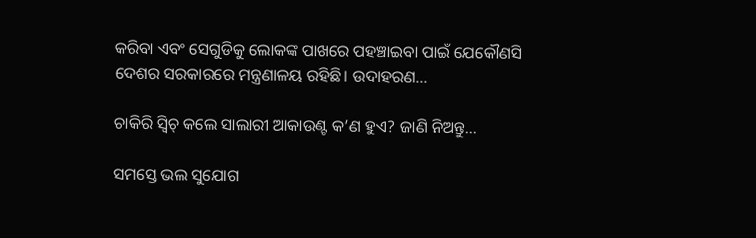କରିବା ଏବଂ ସେଗୁଡିକୁ ଲୋକଙ୍କ ପାଖରେ ପହଞ୍ଚାଇବା ପାଇଁ ଯେକୌଣସି ଦେଶର ସରକାରରେ ମନ୍ତ୍ରଣାଳୟ ରହିଛି। ଉଦାହରଣ...

ଚାକିରି ସ୍ବିଚ୍‌ କଲେ ସାଲାରୀ ଆକାଉଣ୍ଟ କ’ଣ ହୁଏ? ଜାଣି ନିଅନ୍ତୁ…

ସମସ୍ତେ ଭଲ ସୁଯୋଗ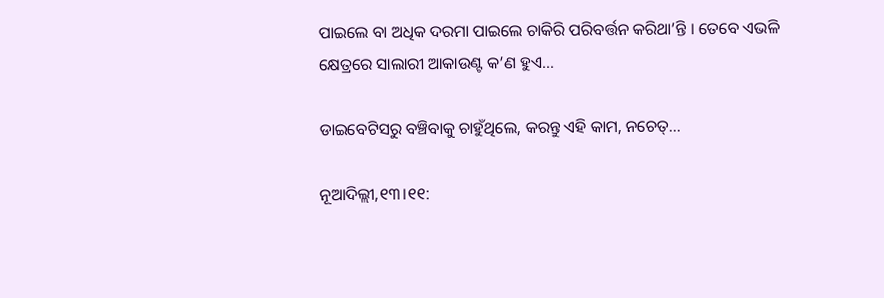ପାଇଲେ ବା ଅଧିକ ଦରମା ପାଇଲେ ଚାକିରି ପରିବର୍ତ୍ତନ କରିଥା’ନ୍ତି । ତେବେ ଏଭଳି କ୍ଷେତ୍ରରେ ସାଲାରୀ ଆକାଉଣ୍ଟ କ’ଣ ହୁଏ...

ଡାଇବେଟିସରୁ ବଞ୍ଚିବାକୁ ଚାହୁଁଥିଲେ, କରନ୍ତୁ ଏହି କାମ, ନଚେତ୍‌…

ନୂଆଦିଲ୍ଲୀ,୧୩।୧୧: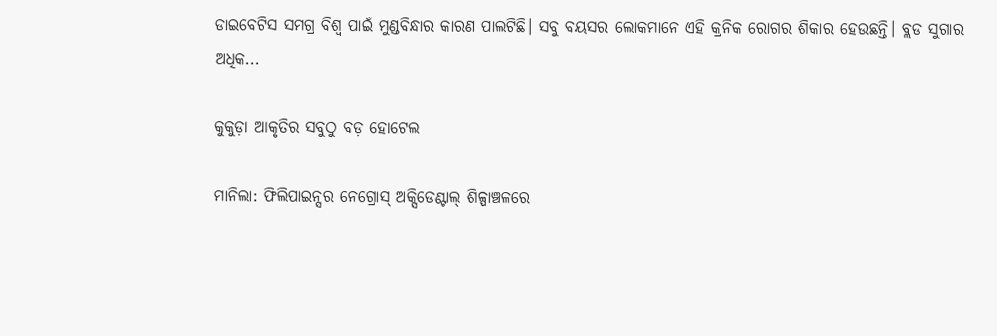ଡାଇବେଟିସ ସମଗ୍ର ବିଶ୍ୱ ପାଇଁ ମୁଣ୍ଡବିନ୍ଧାର କାରଣ ପାଲଟିଛି। ସବୁ ବୟସର ଲୋକମାନେ ଏହି କ୍ରନିକ ରୋଗର ଶିକାର ହେଉଛନ୍ତି। ବ୍ଲଡ ସୁଗାର ଅଧିକ...

କୁକୁଡ଼ା ଆକୃତିର ସବୁଠୁ ବଡ଼ ହୋଟେଲ

ମାନିଲା: ଫିଲିପାଇନ୍ସର ନେଗ୍ରୋସ୍‌ ଅକ୍ସିଡେଣ୍ଟାଲ୍‌ ଶିଳ୍ପାଞ୍ଚଳରେ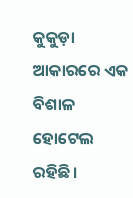କୁକୁଡ଼ା ଆକାରରେ ଏକ ବିଶାଳ ହୋଟେଲ ରହିଛି।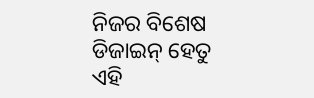ନିଜର ବିଶେଷ ଡିଜାଇନ୍‌ ହେତୁ ଏହି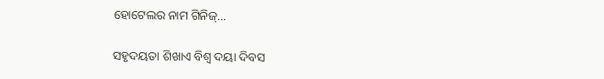ହୋଟେଲର ନାମ ଗିନିଜ୍‌...

ସହୃଦୟତା ଶିଖାଏ ବିଶ୍ୱ ଦୟା ଦିବସ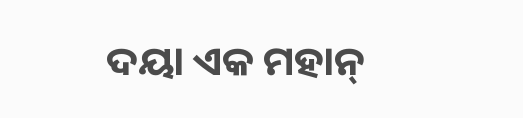ଦୟା ଏକ ମହାନ୍‌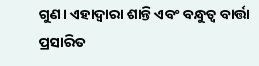ଗୁଣ। ଏହାଦ୍ୱାରା ଶାନ୍ତି ଏବଂ ବନ୍ଧୁତ୍ୱ ବାର୍ତ୍ତା ପ୍ରସାରିତ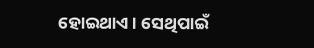ହୋଇଥାଏ। ସେଥିପାଇଁ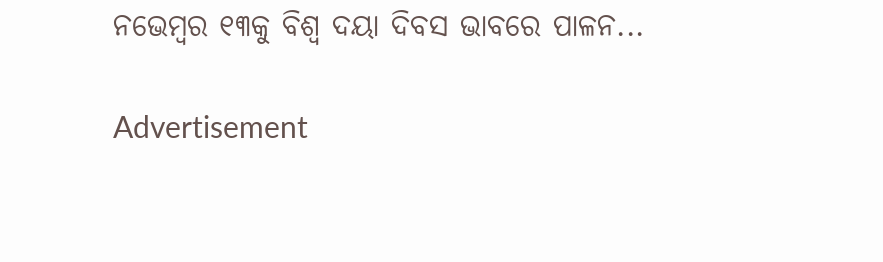ନଭେମ୍ବର ୧୩କୁ ବିଶ୍ୱ ଦୟା ଦିବସ ଭାବରେ ପାଳନ...

Advertisement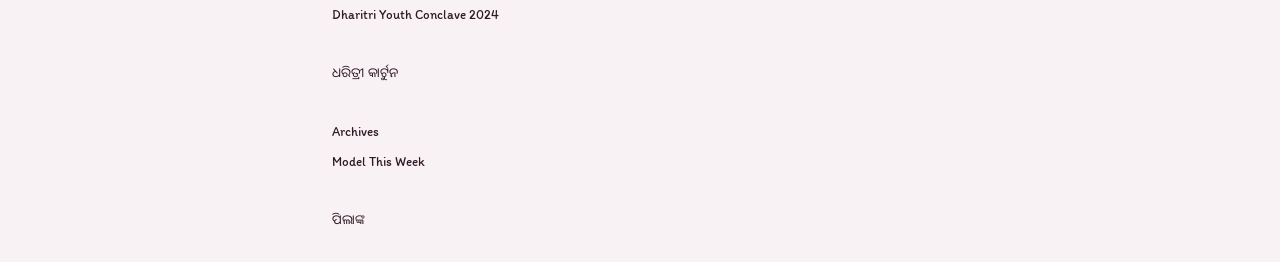Dharitri Youth Conclave 2024

ଧରିତ୍ରୀ କାର୍ଟୁନ

Archives
Model This Week

ପିଲାଙ୍କ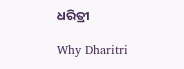ଧରିତ୍ରୀ

Why Dharitri